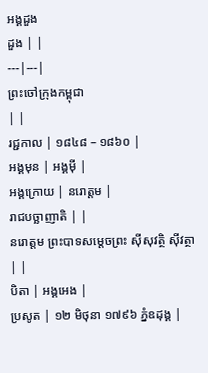អង្គដួង
ដួង | |
---|---|
ព្រះចៅក្រុងកម្ពុជា
| |
រជ្ជកាល | ១៨៤៨ – ១៨៦០ |
អង្គមុន | អង្គម៉ី |
អង្គក្រោយ | នរោត្តម |
រាជបច្ឆាញាតិ | |
នរោត្តម ព្រះបាទសម្តេចព្រះ ស៊ីសុវត្ថិ ស៊ីវត្ថា | |
បិតា | អង្គអេង |
ប្រសូត | ១២ មិថុនា ១៧៩៦ ភ្នំឧដុង្គ |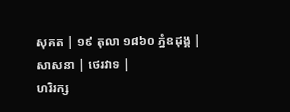សុគត | ១៩ តុលា ១៨៦០ ភ្នំឧដុង្គ |
សាសនា | ថេរវាទ |
ហរិរក្ស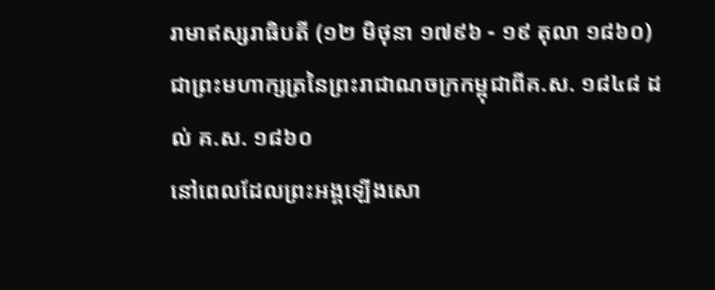រាមាឥស្សរាធិបតី (១២ មិថុនា ១៧៩៦ - ១៩ តុលា ១៨៦០)ជាព្រះមហាក្សត្រនៃព្រះរាជាណចក្រកម្ពុជាពីគ.ស. ១៨៤៨ ដល់ គ.ស. ១៨៦០
នៅពេលដែលព្រះអង្គឡើងសោ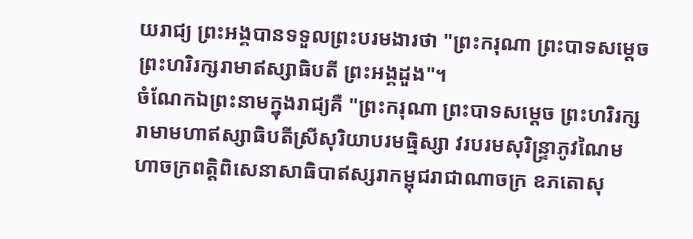យរាជ្យ ព្រះអង្គបានទទួលព្រះបរមងារថា "ព្រះករុណា ព្រះបាទសម្ដេចព្រះហរិរក្សរាមាឥស្សាធិបតី ព្រះអង្គដួង"។
ចំណែកឯព្រះនាមក្នុងរាជ្យគឺ "ព្រះករុណា ព្រះបាទសម្តេច ព្រះហរិរក្សរាមាមហាឥស្សាធិបតីស្រីសុរិយាបរមធ្មិស្សា វរបរមសុរិន្រ្ទាភូវណៃមហាចក្រពត្តិពិសេនាសាធិបាឥស្សរាកម្ពុជរាជាណាចក្រ ឧភតោសុ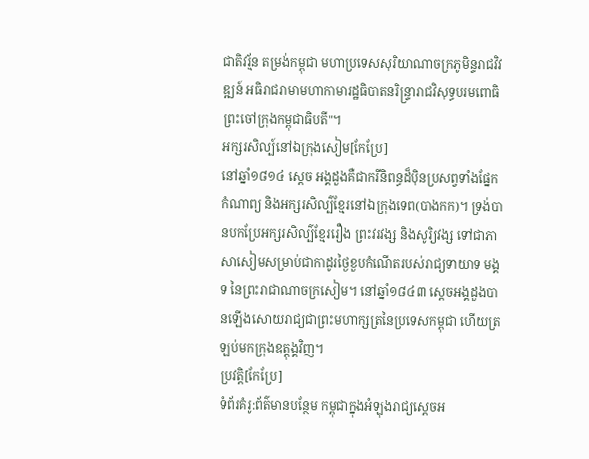ជាតិវរ្ម័ន តម្រង់កម្ពុជា មហាប្រទេសសុរិយាណាចក្រភូមិន្ទរាជវិវឌ្ឍន៍ អធិរាជរាមាមហាកាមារដ្ឋធិបាតនរិន្រ្ទារាជវិសុទ្ធបរមពោធិ ព្រះចៅក្រុងកម្ពុជាធិបតី"។
អក្សរសិល្ប៍នៅឯក្រុងសៀម[កែប្រែ]
នៅឆ្នាំ១៨១៤ ស្តេច អង្គដួងគឺជាករីនិពន្ធដ៏ប៉ិនប្រសព្វទាំងផ្នែកកំណាព្យ និងអក្សរសិល្ប៌ខ្មែរនៅឯក្រុងទេព(បាងកក)។ ទ្រង់បានបកប្រែអក្សរសិល្ប៌ខ្មែររឿង ព្រះវរវង្ស និងសូរិ្យវង្ស ទៅជាភាសាសៀមសម្រាប់ជាកាដូរថ្ងៃខួបកំណើតរបស់រាជ្យទាយាទ មង្គទ នៃព្រះរាជាណាចក្រសៀម។ នៅឆ្នាំ១៨៤៣ ស្តេចអង្គដួងបានឡើងសោយរាជ្យជាព្រះមហាក្សត្រនៃប្រទេសកម្ពុជា ហើយត្រឡប់មកក្រុងឧត្តុង្គវិញ។
ប្រវត្តិ[កែប្រែ]
ទំព័រគំរូ:ព័ត៌មានបន្ថែម កម្ពុជាក្នុងអំឡុងរាជ្យស្តេចអ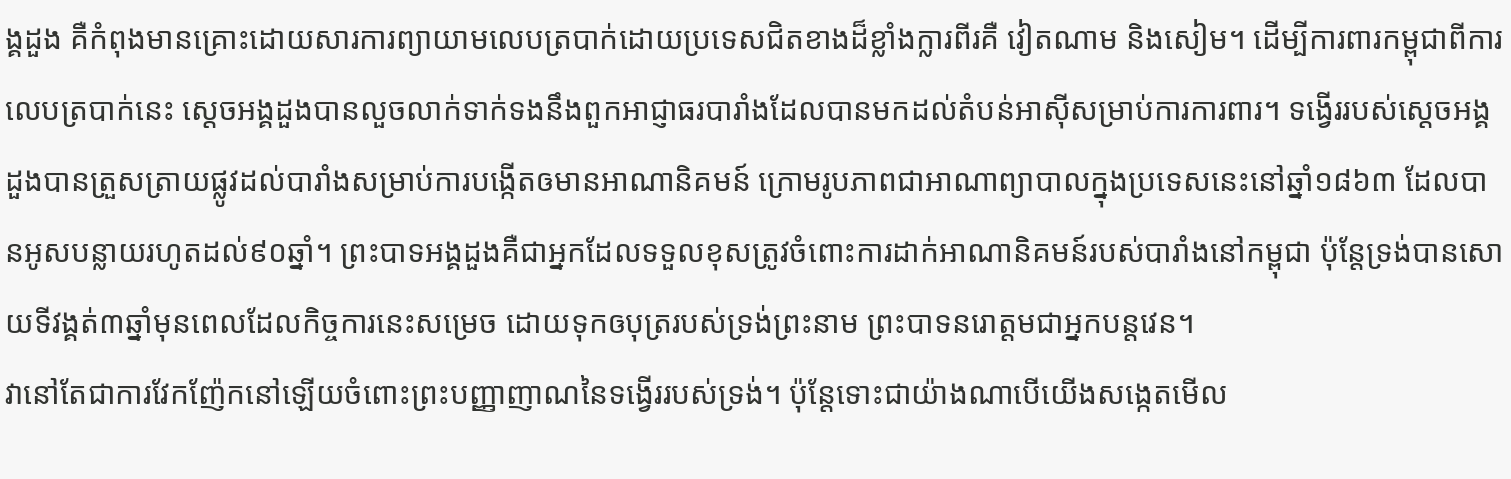ង្គដួង គឺកំពុងមានគ្រោះដោយសារការព្យាយាមលេបត្របាក់ដោយប្រទេសជិតខាងដ៏ខ្លាំងក្លារពីរគឺ វៀតណាម និងសៀម។ ដើម្បីការពារកម្ពុជាពីការលេបត្របាក់នេះ ស្តេចអង្គដួងបានលួចលាក់ទាក់ទងនឹងពួកអាជ្ញាធរបារាំងដែលបានមកដល់តំបន់អាស៊ីសម្រាប់ការការពារ។ ទង្វើររបស់ស្តេចអង្គដួងបានត្រួសត្រាយផ្លូវដល់បារាំងសម្រាប់ការបង្កើតឲមានអាណានិគមន៍ ក្រោមរូបភាពជាអាណាព្យាបាលក្នុងប្រទេសនេះនៅឆ្នាំ១៨៦៣ ដែលបានអូសបន្លាយរហូតដល់៩០ឆ្នាំ។ ព្រះបាទអង្គដួងគឺជាអ្នកដែលទទួលខុសត្រូវចំពោះការដាក់អាណានិគមន៍របស់បារាំងនៅកម្ពុជា ប៉ុន្តែទ្រង់បានសោយទីវង្គត់៣ឆ្នាំមុនពេលដែលកិច្ចការនេះសម្រេច ដោយទុកឲបុត្ររបស់ទ្រង់ព្រះនាម ព្រះបាទនរោត្តមជាអ្នកបន្តវេន។
វានៅតែជាការវែកញ៉ែកនៅឡើយចំពោះព្រះបញ្ញាញាណនៃទង្វើររបស់ទ្រង់។ ប៉ុន្តែទោះជាយ៉ាងណាបើយើងសង្កេតមើល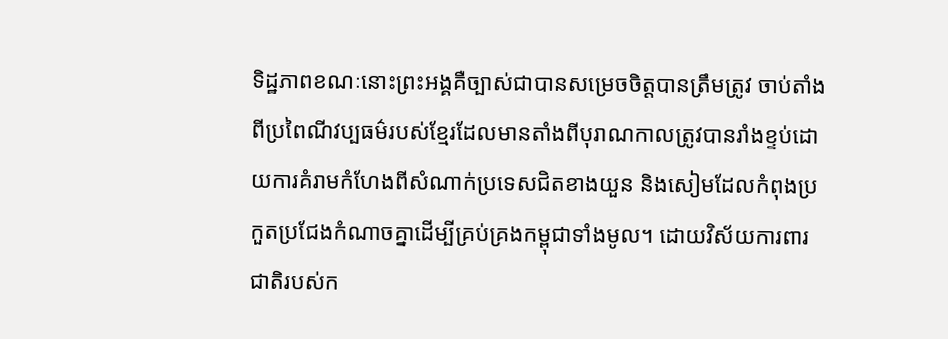ទិដ្ឋភាពខណៈនោះព្រះអង្គគឺច្បាស់ជាបានសម្រេចចិត្តបានត្រឹមត្រូវ ចាប់តាំងពីប្រពៃណីវប្បធម៌របស់ខ្មែរដែលមានតាំងពីបុរាណកាលត្រូវបានរាំងខ្ទប់ដោយការគំរាមកំហែងពីសំណាក់ប្រទេសជិតខាងយួន និងសៀមដែលកំពុងប្រកួតប្រជែងកំណាចគ្នាដើម្បីគ្រប់គ្រងកម្ពុជាទាំងមូល។ ដោយវិស័យការពារជាតិរបស់ក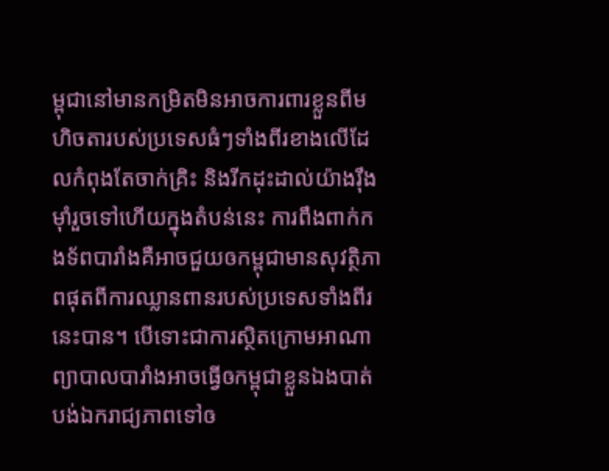ម្ពុជានៅមានកម្រិតមិនអាចការពារខ្លួនពីមហិចតារបស់ប្រទេសធំៗទាំងពីរខាងលើដែលកំពុងតែចាក់គ្រិះ និងរីកដុះដាល់យ៉ាងរ៉ឹងម៉ាំរួចទៅហើយក្នុងតំបន់នេះ ការពឹងពាក់កងទ័ពបារាំងគឺអាចជួយឲកម្ពុជាមានសុវត្ថិភាពផុតពីការឈ្លានពានរបស់ប្រទេសទាំងពីរនេះបាន។ បើទោះជាការស្ថិតក្រោមអាណាព្យាបាលបារាំងអាចធ្វើឲកម្ពុជាខ្លួនឯងបាត់បង់ឯករាជ្យភាពទៅឲ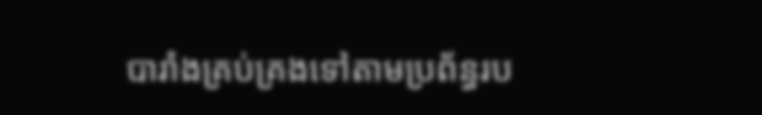បារាំងគ្រប់គ្រងទៅតាមប្រព័ន្ធរប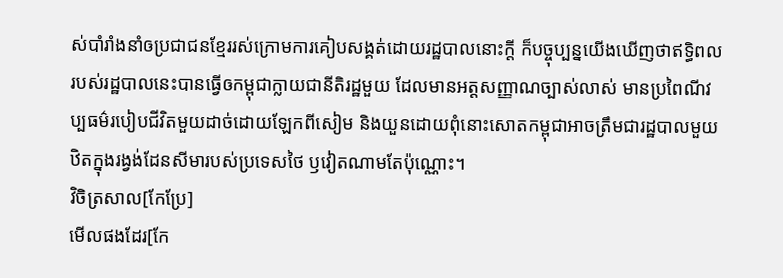ស់បាំរាំងនាំឲប្រជាជនខ្មែររស់ក្រោមការគៀបសង្គត់ដោយរដ្ឋបាលនោះក្តី ក៏បច្ចុប្បន្នយើងឃើញថាឥទ្ធិពលរបស់រដ្ឋបាលនេះបានធ្វើឲកម្ពុជាក្លាយជានីតិរដ្ឋមួយ ដែលមានអត្តសញ្ញាណច្បាស់លាស់ មានប្រពៃណីវប្បធម៌របៀបជីវិតមួយដាច់ដោយឡែកពីសៀម និងយួនដោយពុំនោះសោតកម្ពុជាអាចត្រឹមជារដ្ឋបាលមួយឋិតក្នុងរង្វង់ដែនសីមារបស់ប្រទេសថៃ ឫវៀតណាមតែប៉ុណ្ណោះ។
វិចិត្រសាល[កែប្រែ]
មើលផងដែរ[កែ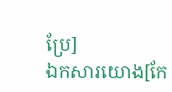ប្រែ]
ឯកសារយោង[កែ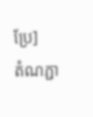ប្រែ]
តំណភ្ជា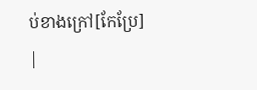ប់ខាងក្រៅ[កែប្រែ]
|